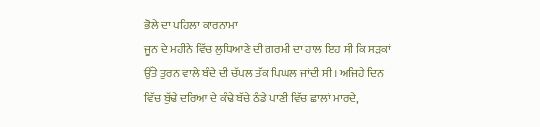ਭੋਲੇ ਦਾ ਪਹਿਲਾ ਕਾਰਨਾਮਾ
ਜੂਨ ਦੇ ਮਹੀਨੇ ਵਿੱਚ ਲੁਧਿਆਣੇ ਦੀ ਗਰਮੀ ਦਾ ਹਾਲ ਇਹ ਸੀ ਕਿ ਸੜਕਾਂ ਉੱਤੇ ਤੁਰਨ ਵਾਲੇ ਬੰਦੇ ਦੀ ਚੱਪਲ ਤੱਕ ਪਿਘਲ ਜਾਂਦੀ ਸੀ। ਅਜਿਹੇ ਦਿਨ ਵਿੱਚ ਬੁੱਢੇ ਦਰਿਆ ਦੇ ਕੰਢੇ ਬੱਚੇ ਠੰਡੇ ਪਾਣੀ ਵਿੱਚ ਛਾਲਾਂ ਮਾਰਦੇ,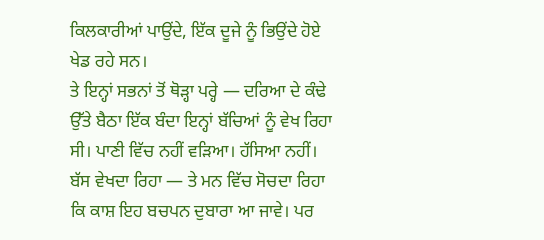ਕਿਲਕਾਰੀਆਂ ਪਾਉਂਦੇ, ਇੱਕ ਦੂਜੇ ਨੂੰ ਭਿਉਂਦੇ ਹੋਏ ਖੇਡ ਰਹੇ ਸਨ।
ਤੇ ਇਨ੍ਹਾਂ ਸਭਨਾਂ ਤੋਂ ਥੋੜ੍ਹਾ ਪਰ੍ਹੇ — ਦਰਿਆ ਦੇ ਕੰਢੇ ਉੱਤੇ ਬੈਠਾ ਇੱਕ ਬੰਦਾ ਇਨ੍ਹਾਂ ਬੱਚਿਆਂ ਨੂੰ ਵੇਖ ਰਿਹਾ ਸੀ। ਪਾਣੀ ਵਿੱਚ ਨਹੀਂ ਵੜਿਆ। ਹੱਸਿਆ ਨਹੀਂ। ਬੱਸ ਵੇਖਦਾ ਰਿਹਾ — ਤੇ ਮਨ ਵਿੱਚ ਸੋਚਦਾ ਰਿਹਾ ਕਿ ਕਾਸ਼ ਇਹ ਬਚਪਨ ਦੁਬਾਰਾ ਆ ਜਾਵੇ। ਪਰ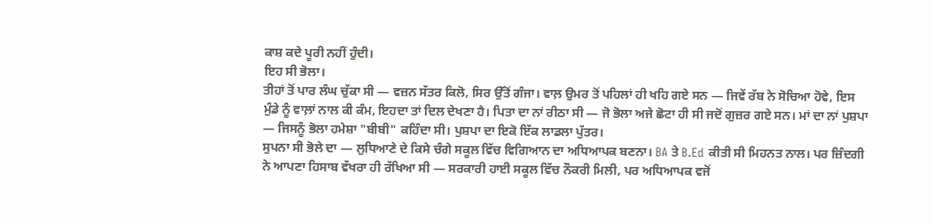ਕਾਸ਼ ਕਦੇ ਪੂਰੀ ਨਹੀਂ ਹੁੰਦੀ।
ਇਹ ਸੀ ਭੋਲਾ।
ਤੀਹਾਂ ਤੋਂ ਪਾਰ ਲੰਘ ਚੁੱਕਾ ਸੀ — ਵਜ਼ਨ ਸੱਤਰ ਕਿਲੋ, ਸਿਰ ਉੱਤੋਂ ਗੰਜਾ। ਵਾਲ਼ ਉਮਰ ਤੋਂ ਪਹਿਲਾਂ ਹੀ ਖਹਿ ਗਏ ਸਨ — ਜਿਵੇਂ ਰੱਬ ਨੇ ਸੋਚਿਆ ਹੋਵੇ, ਇਸ ਮੁੰਡੇ ਨੂੰ ਵਾਲ਼ਾਂ ਨਾਲ ਕੀ ਕੰਮ, ਇਹਦਾ ਤਾਂ ਦਿਲ ਦੇਖਣਾ ਹੈ। ਪਿਤਾ ਦਾ ਨਾਂ ਰੀਠਾ ਸੀ — ਜੋ ਭੋਲਾ ਅਜੇ ਛੋਟਾ ਹੀ ਸੀ ਜਦੋਂ ਗੁਜ਼ਰ ਗਏ ਸਨ। ਮਾਂ ਦਾ ਨਾਂ ਪੁਸ਼ਪਾ — ਜਿਸਨੂੰ ਭੋਲਾ ਹਮੇਸ਼ਾ "ਬੀਬੀ" ਕਹਿੰਦਾ ਸੀ। ਪੁਸ਼ਪਾ ਦਾ ਇਕੋ ਇੱਕ ਲਾਡਲਾ ਪੁੱਤਰ।
ਸੁਪਨਾ ਸੀ ਭੋਲੇ ਦਾ — ਲੁਧਿਆਣੇ ਦੇ ਕਿਸੇ ਚੰਗੇ ਸਕੂਲ ਵਿੱਚ ਵਿਗਿਆਨ ਦਾ ਅਧਿਆਪਕ ਬਣਨਾ। BA ਤੇ B.Ed ਕੀਤੀ ਸੀ ਮਿਹਨਤ ਨਾਲ। ਪਰ ਜ਼ਿੰਦਗੀ ਨੇ ਆਪਣਾ ਹਿਸਾਬ ਵੱਖਰਾ ਹੀ ਰੱਖਿਆ ਸੀ — ਸਰਕਾਰੀ ਹਾਈ ਸਕੂਲ ਵਿੱਚ ਨੌਕਰੀ ਮਿਲੀ, ਪਰ ਅਧਿਆਪਕ ਵਜੋਂ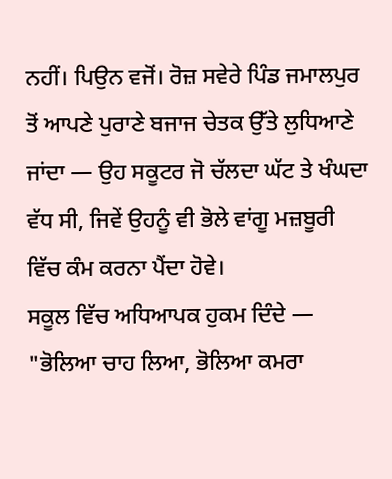ਨਹੀਂ। ਪਿਉਨ ਵਜੋਂ। ਰੋਜ਼ ਸਵੇਰੇ ਪਿੰਡ ਜਮਾਲਪੁਰ ਤੋਂ ਆਪਣੇ ਪੁਰਾਣੇ ਬਜਾਜ ਚੇਤਕ ਉੱਤੇ ਲੁਧਿਆਣੇ ਜਾਂਦਾ — ਉਹ ਸਕੂਟਰ ਜੋ ਚੱਲਦਾ ਘੱਟ ਤੇ ਖੰਘਦਾ ਵੱਧ ਸੀ, ਜਿਵੇਂ ਉਹਨੂੰ ਵੀ ਭੋਲੇ ਵਾਂਗੂ ਮਜ਼ਬੂਰੀ ਵਿੱਚ ਕੰਮ ਕਰਨਾ ਪੈਂਦਾ ਹੋਵੇ।
ਸਕੂਲ ਵਿੱਚ ਅਧਿਆਪਕ ਹੁਕਮ ਦਿੰਦੇ — "ਭੋਲਿਆ ਚਾਹ ਲਿਆ, ਭੋਲਿਆ ਕਮਰਾ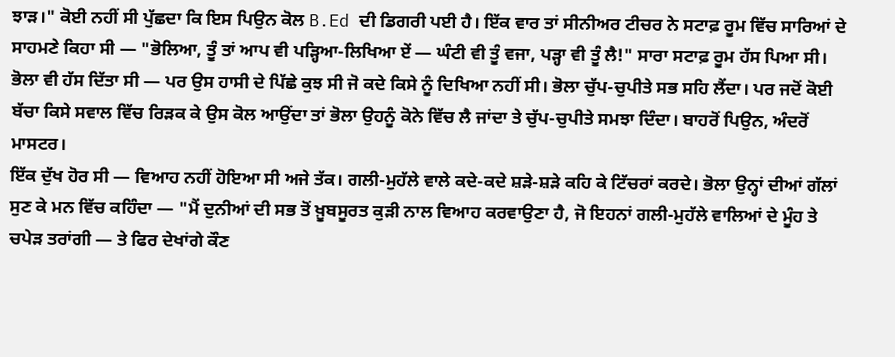ਝਾੜ।" ਕੋਈ ਨਹੀਂ ਸੀ ਪੁੱਛਦਾ ਕਿ ਇਸ ਪਿਉਨ ਕੋਲ B.Ed ਦੀ ਡਿਗਰੀ ਪਈ ਹੈ। ਇੱਕ ਵਾਰ ਤਾਂ ਸੀਨੀਅਰ ਟੀਚਰ ਨੇ ਸਟਾਫ਼ ਰੂਮ ਵਿੱਚ ਸਾਰਿਆਂ ਦੇ ਸਾਹਮਣੇ ਕਿਹਾ ਸੀ — "ਭੋਲਿਆ, ਤੂੰ ਤਾਂ ਆਪ ਵੀ ਪੜ੍ਹਿਆ-ਲਿਖਿਆ ਏਂ — ਘੰਟੀ ਵੀ ਤੂੰ ਵਜਾ, ਪੜ੍ਹਾ ਵੀ ਤੂੰ ਲੈ!" ਸਾਰਾ ਸਟਾਫ਼ ਰੂਮ ਹੱਸ ਪਿਆ ਸੀ। ਭੋਲਾ ਵੀ ਹੱਸ ਦਿੱਤਾ ਸੀ — ਪਰ ਉਸ ਹਾਸੀ ਦੇ ਪਿੱਛੇ ਕੁਝ ਸੀ ਜੋ ਕਦੇ ਕਿਸੇ ਨੂੰ ਦਿਖਿਆ ਨਹੀਂ ਸੀ। ਭੋਲਾ ਚੁੱਪ-ਚੁਪੀਤੇ ਸਭ ਸਹਿ ਲੈਂਦਾ। ਪਰ ਜਦੋਂ ਕੋਈ ਬੱਚਾ ਕਿਸੇ ਸਵਾਲ ਵਿੱਚ ਰਿੜਕ ਕੇ ਉਸ ਕੋਲ ਆਉਂਦਾ ਤਾਂ ਭੋਲਾ ਉਹਨੂੰ ਕੋਨੇ ਵਿੱਚ ਲੈ ਜਾਂਦਾ ਤੇ ਚੁੱਪ-ਚੁਪੀਤੇ ਸਮਝਾ ਦਿੰਦਾ। ਬਾਹਰੋਂ ਪਿਉਨ, ਅੰਦਰੋਂ ਮਾਸਟਰ।
ਇੱਕ ਦੁੱਖ ਹੋਰ ਸੀ — ਵਿਆਹ ਨਹੀਂ ਹੋਇਆ ਸੀ ਅਜੇ ਤੱਕ। ਗਲੀ-ਮੁਹੱਲੇ ਵਾਲੇ ਕਦੇ-ਕਦੇ ਸ਼ੜੇ-ਸ਼ੜੇ ਕਹਿ ਕੇ ਟਿੱਚਰਾਂ ਕਰਦੇ। ਭੋਲਾ ਉਨ੍ਹਾਂ ਦੀਆਂ ਗੱਲਾਂ ਸੁਣ ਕੇ ਮਨ ਵਿੱਚ ਕਹਿੰਦਾ — "ਮੈਂ ਦੁਨੀਆਂ ਦੀ ਸਭ ਤੋਂ ਖ਼ੂਬਸੂਰਤ ਕੁੜੀ ਨਾਲ ਵਿਆਹ ਕਰਵਾਉਣਾ ਹੈ, ਜੋ ਇਹਨਾਂ ਗਲੀ-ਮੁਹੱਲੇ ਵਾਲਿਆਂ ਦੇ ਮੂੰਹ ਤੇ ਚਪੇੜ ਤਰਾਂਗੀ — ਤੇ ਫਿਰ ਦੇਖਾਂਗੇ ਕੌਣ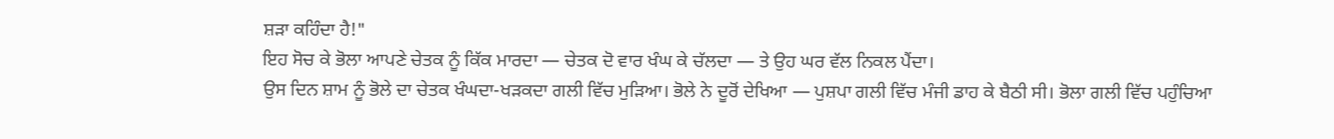ਸ਼ੜਾ ਕਹਿੰਦਾ ਹੈ!"
ਇਹ ਸੋਚ ਕੇ ਭੋਲਾ ਆਪਣੇ ਚੇਤਕ ਨੂੰ ਕਿੱਕ ਮਾਰਦਾ — ਚੇਤਕ ਦੋ ਵਾਰ ਖੰਘ ਕੇ ਚੱਲਦਾ — ਤੇ ਉਹ ਘਰ ਵੱਲ ਨਿਕਲ ਪੈਂਦਾ।
ਉਸ ਦਿਨ ਸ਼ਾਮ ਨੂੰ ਭੋਲੇ ਦਾ ਚੇਤਕ ਖੰਘਦਾ-ਖੜਕਦਾ ਗਲੀ ਵਿੱਚ ਮੁੜਿਆ। ਭੋਲੇ ਨੇ ਦੂਰੋਂ ਦੇਖਿਆ — ਪੁਸ਼ਪਾ ਗਲੀ ਵਿੱਚ ਮੰਜੀ ਡਾਹ ਕੇ ਬੈਠੀ ਸੀ। ਭੋਲਾ ਗਲੀ ਵਿੱਚ ਪਹੁੰਚਿਆ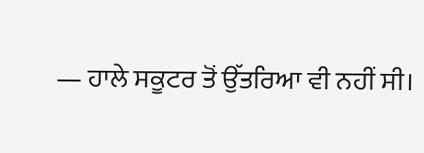— ਹਾਲੇ ਸਕੂਟਰ ਤੋਂ ਉੱਤਰਿਆ ਵੀ ਨਹੀਂ ਸੀ।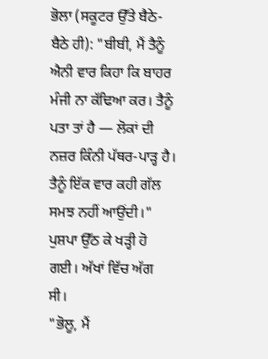ਭੋਲਾ (ਸਕੂਟਰ ਉੱਤੇ ਬੈਠੇ-ਬੈਠੇ ਹੀ): "ਬੀਬੀ, ਮੈਂ ਤੈਨੂੰ ਐਨੀ ਵਾਰ ਕਿਹਾ ਕਿ ਬਾਹਰ ਮੰਜੀ ਨਾ ਕੱਢਿਆ ਕਰ। ਤੈਨੂੰ ਪਤਾ ਤਾਂ ਹੈ — ਲੋਕਾਂ ਦੀ ਨਜ਼ਰ ਕਿੰਨੀ ਪੱਥਰ-ਪਾੜ੍ਹ ਹੈ। ਤੈਨੂੰ ਇੱਕ ਵਾਰ ਕਹੀ ਗੱਲ ਸਮਝ ਨਹੀਂ ਆਉਂਦੀ।"
ਪੁਸ਼ਪਾ ਉੱਠ ਕੇ ਖੜ੍ਹੀ ਹੋ ਗਈ। ਅੱਖਾਂ ਵਿੱਚ ਅੱਗ ਸੀ।
"ਭੋਲੂ, ਮੈਂ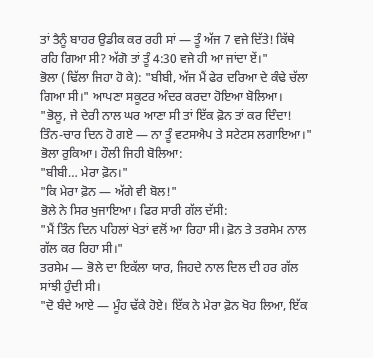ਤਾਂ ਤੈਨੂੰ ਬਾਹਰ ਉਡੀਕ ਕਰ ਰਹੀ ਸਾਂ — ਤੂੰ ਅੱਜ 7 ਵਜੇ ਦਿੱਤੇ! ਕਿੱਥੇ ਰਹਿ ਗਿਆ ਸੀ? ਅੱਗੋ ਤਾਂ ਤੂੰ 4:30 ਵਜੇ ਹੀ ਆ ਜਾਂਦਾ ਏਂ।"
ਭੋਲਾ (ਢਿੱਲਾ ਜਿਹਾ ਹੋ ਕੇ): "ਬੀਬੀ, ਅੱਜ ਮੈਂ ਫੇਰ ਦਰਿਆ ਦੇ ਕੰਢੇ ਚੱਲਾ ਗਿਆ ਸੀ।" ਆਪਣਾ ਸਕੂਟਰ ਅੰਦਰ ਕਰਦਾ ਹੋਇਆ ਬੋਲਿਆ।
"ਭੋਲੂ, ਜੇ ਦੇਰੀ ਨਾਲ ਘਰ ਆਣਾ ਸੀ ਤਾਂ ਇੱਕ ਫ਼ੋਨ ਤਾਂ ਕਰ ਦਿੰਦਾ! ਤਿੰਨ-ਚਾਰ ਦਿਨ ਹੋ ਗਏ — ਨਾ ਤੂੰ ਵਟਸਐਪ ਤੇ ਸਟੇਟਸ ਲਗਾਇਆ।"
ਭੋਲਾ ਰੁਕਿਆ। ਹੌਲੀ ਜਿਹੀ ਬੋਲਿਆ:
"ਬੀਬੀ… ਮੇਰਾ ਫ਼ੋਨ।"
"ਕਿ ਮੇਰਾ ਫ਼ੋਨ — ਅੱਗੇ ਵੀ ਬੋਲ!"
ਭੋਲੇ ਨੇ ਸਿਰ ਖੁਜਾਇਆ। ਫਿਰ ਸਾਰੀ ਗੱਲ ਦੱਸੀ:
"ਮੈਂ ਤਿੰਨ ਦਿਨ ਪਹਿਲਾਂ ਖੇਤਾਂ ਵਲੋਂ ਆ ਰਿਹਾ ਸੀ। ਫ਼ੋਨ ਤੇ ਤਰਸੇਮ ਨਾਲ ਗੱਲ ਕਰ ਰਿਹਾ ਸੀ।"
ਤਰਸੇਮ — ਭੋਲੇ ਦਾ ਇਕੱਲਾ ਯਾਰ, ਜਿਹਦੇ ਨਾਲ ਦਿਲ ਦੀ ਹਰ ਗੱਲ ਸਾਂਝੀ ਹੁੰਦੀ ਸੀ।
"ਦੋ ਬੰਦੇ ਆਏ — ਮੂੰਹ ਢੱਕੇ ਹੋਏ। ਇੱਕ ਨੇ ਮੇਰਾ ਫ਼ੋਨ ਖੋਹ ਲਿਆ, ਇੱਕ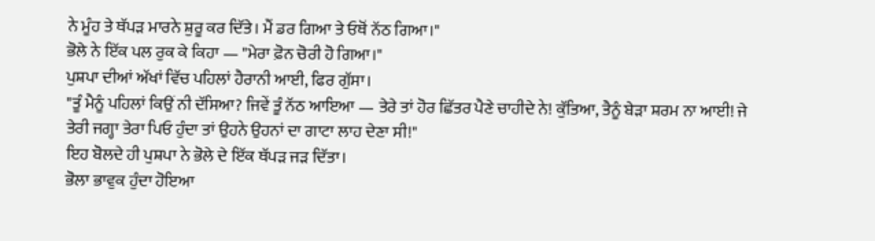ਨੇ ਮੂੰਹ ਤੇ ਥੱਪੜ ਮਾਰਨੇ ਸ਼ੁਰੂ ਕਰ ਦਿੱਤੇ। ਮੈਂ ਡਰ ਗਿਆ ਤੇ ਓਥੋਂ ਨੱਠ ਗਿਆ।"
ਭੋਲੇ ਨੇ ਇੱਕ ਪਲ ਰੁਕ ਕੇ ਕਿਹਾ — "ਮੇਰਾ ਫ਼ੋਨ ਚੋਰੀ ਹੋ ਗਿਆ।"
ਪੁਸ਼ਪਾ ਦੀਆਂ ਅੱਖਾਂ ਵਿੱਚ ਪਹਿਲਾਂ ਹੈਰਾਨੀ ਆਈ, ਫਿਰ ਗੁੱਸਾ।
"ਤੂੰ ਮੈਨੂੰ ਪਹਿਲਾਂ ਕਿਉਂ ਨੀ ਦੱਸਿਆ? ਜਿਵੇਂ ਤੂੰ ਨੱਠ ਆਇਆ — ਤੇਰੇ ਤਾਂ ਹੋਰ ਛਿੱਤਰ ਪੈਣੇ ਚਾਹੀਦੇ ਨੇ! ਕੁੱਤਿਆ, ਤੈਨੂੰ ਬੇੜਾ ਸ਼ਰਮ ਨਾ ਆਈ! ਜੇ ਤੇਰੀ ਜਗ੍ਹਾ ਤੇਰਾ ਪਿਓ ਹੁੰਦਾ ਤਾਂ ਉਹਨੇ ਉਹਨਾਂ ਦਾ ਗਾਟਾ ਲਾਹ ਦੇਣਾ ਸੀ!"
ਇਹ ਬੋਲਦੇ ਹੀ ਪੁਸ਼ਪਾ ਨੇ ਭੋਲੇ ਦੇ ਇੱਕ ਥੱਪੜ ਜੜ ਦਿੱਤਾ।
ਭੋਲਾ ਭਾਵੁਕ ਹੁੰਦਾ ਹੋਇਆ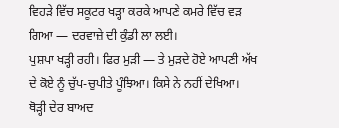ਵਿਹੜੇ ਵਿੱਚ ਸਕੂਟਰ ਖੜ੍ਹਾ ਕਰਕੇ ਆਪਣੇ ਕਮਰੇ ਵਿੱਚ ਵੜ ਗਿਆ — ਦਰਵਾਜ਼ੇ ਦੀ ਕੁੰਡੀ ਲਾ ਲਈ।
ਪੁਸ਼ਪਾ ਖੜ੍ਹੀ ਰਹੀ। ਫਿਰ ਮੁੜੀ — ਤੇ ਮੁੜਦੇ ਹੋਏ ਆਪਣੀ ਅੱਖ ਦੇ ਕੋਏ ਨੂੰ ਚੁੱਪ-ਚੁਪੀਤੇ ਪੂੰਝਿਆ। ਕਿਸੇ ਨੇ ਨਹੀਂ ਦੇਖਿਆ।
ਥੋੜ੍ਹੀ ਦੇਰ ਬਾਅਦ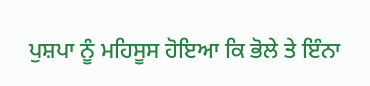ਪੁਸ਼ਪਾ ਨੂੰ ਮਹਿਸੂਸ ਹੋਇਆ ਕਿ ਭੋਲੇ ਤੇ ਇੰਨਾ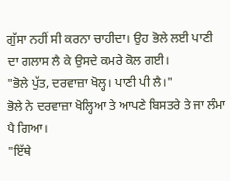ਗੁੱਸਾ ਨਹੀਂ ਸੀ ਕਰਨਾ ਚਾਹੀਦਾ। ਉਹ ਭੋਲੇ ਲਈ ਪਾਣੀ ਦਾ ਗਲਾਸ ਲੈ ਕੇ ਉਸਦੇ ਕਮਰੇ ਕੋਲ ਗਈ।
"ਭੋਲੇ ਪੁੱਤ, ਦਰਵਾਜ਼ਾ ਖੋਲ੍ਹ। ਪਾਣੀ ਪੀ ਲੈ।"
ਭੋਲੇ ਨੇ ਦਰਵਾਜ਼ਾ ਖੋਲ੍ਹਿਆ ਤੇ ਆਪਣੇ ਬਿਸਤਰੇ ਤੇ ਜਾ ਲੰਮਾ ਪੈ ਗਿਆ।
"ਇੱਥੇ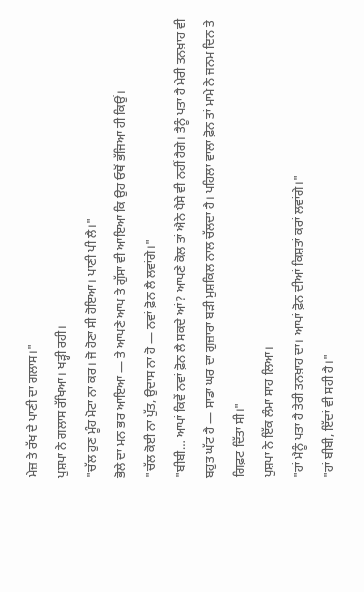ਮੇਜ਼ ਤੇ ਰੱਖ ਦੇ ਪਾਣੀ ਦਾ ਗਲਾਸ।"
ਪੁਸ਼ਪਾ ਨੇ ਗਲਾਸ ਰੱਖਿਆ। ਖੜ੍ਹੀ ਰਹੀ।
"ਚੱਲ ਹੁਣ ਮੂੰਹ ਮੋਟਾ ਨਾ ਕਰ। ਜੋ ਹੋਣਾ ਸੀ ਹੋਇਆ। ਪਾਣੀ ਪੀ ਲੈ।"
ਭੋਲੇ ਦਾ ਮਨ ਭਰ ਆਇਆ — ਤੇ ਆਪਣੇ ਆਪ ਤੇ ਗੁੱਸਾ ਵੀ ਆਇਆ ਕਿ ਉਹ ਓਥੋਂ ਭੱਜਿਆ ਹੀ ਕਿਉਂ।
"ਚੱਲ ਕੋਈ ਨਾ ਪੁੱਤ, ਉਦਾਸ ਨਾ ਹੋ — ਨਵਾਂ ਫ਼ੋਨ ਲੈ ਲਵਾਂਗੇ।"
"ਬੀਬੀ… ਆਪਾਂ ਕਿਵੇਂ ਨਵਾਂ ਫ਼ੋਨ ਲੈ ਸਕਦੇ ਆਂ? ਆਪਣੇ ਕੋਲ ਤਾਂ ਐਨੇ ਪੈਸੇ ਵੀ ਨਹੀਂ ਹੈਗੇ। ਤੈਨੂੰ ਪਤਾ ਹੈ ਮੇਰੀ ਤਨਖ਼ਾਹ ਵੀ ਬਹੁਤ ਘੱਟ ਹੈ — ਸਾਡਾ ਘਰ ਦਾ ਗੁਜ਼ਾਰਾ ਬੜੀ ਮੁਸ਼ਕਿਲ ਨਾਲ ਚੱਲਦਾ ਹੈ। ਪਹਿਲਾ ਵਾਲਾ ਫ਼ੋਨ ਤਾਂ ਮਾਮੇ ਨੇ ਜਨਮ ਦਿਨ ਤੇ ਗਿਫ਼ਟ ਦਿੱਤਾ ਸੀ।"
ਪੁਸ਼ਪਾ ਨੇ ਇੱਕ ਲੰਮਾ ਸਾਹ ਲਿਆ।
"ਹਾਂ ਮੈਨੂੰ ਪਤਾ ਹੈ ਤੇਰੀ ਤਨਖ਼ਾਹ ਦਾ। ਆਪਾਂ ਫ਼ੋਨ ਦੀਆਂ ਕਿਸ਼ਤਾਂ ਕਰਾਂ ਲਵਾਂਗੇ।"
"ਹਾਂ ਬੀਬੀ, ਇੱਦਾਂ ਵੀ ਸਹੀ ਹੈ।"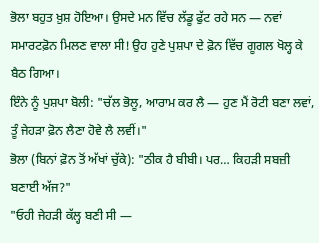ਭੋਲਾ ਬਹੁਤ ਖ਼ੁਸ਼ ਹੋਇਆ। ਉਸਦੇ ਮਨ ਵਿੱਚ ਲੱਡੂ ਫੁੱਟ ਰਹੇ ਸਨ — ਨਵਾਂ ਸਮਾਰਟਫ਼ੋਨ ਮਿਲਣ ਵਾਲਾ ਸੀ! ਉਹ ਹੁਣੇ ਪੁਸ਼ਪਾ ਦੇ ਫ਼ੋਨ ਵਿੱਚ ਗੂਗਲ ਖੋਲ੍ਹ ਕੇ ਬੈਠ ਗਿਆ।
ਇੰਨੇ ਨੂੰ ਪੁਸ਼ਪਾ ਬੋਲੀ: "ਚੱਲ ਭੋਲੂ, ਆਰਾਮ ਕਰ ਲੈ — ਹੁਣ ਮੈਂ ਰੋਟੀ ਬਣਾ ਲਵਾਂ, ਤੂੰ ਜੇਹੜਾ ਫ਼ੋਨ ਲੈਣਾ ਹੋਵੇ ਲੈ ਲਵੀਂ।"
ਭੋਲਾ (ਬਿਨਾਂ ਫ਼ੋਨ ਤੋਂ ਅੱਖਾਂ ਚੁੱਕੇ): "ਠੀਕ ਹੈ ਬੀਬੀ। ਪਰ… ਕਿਹੜੀ ਸਬਜ਼ੀ ਬਣਾਈ ਅੱਜ?"
"ਓਹੀ ਜੇਹੜੀ ਕੱਲ੍ਹ ਬਣੀ ਸੀ —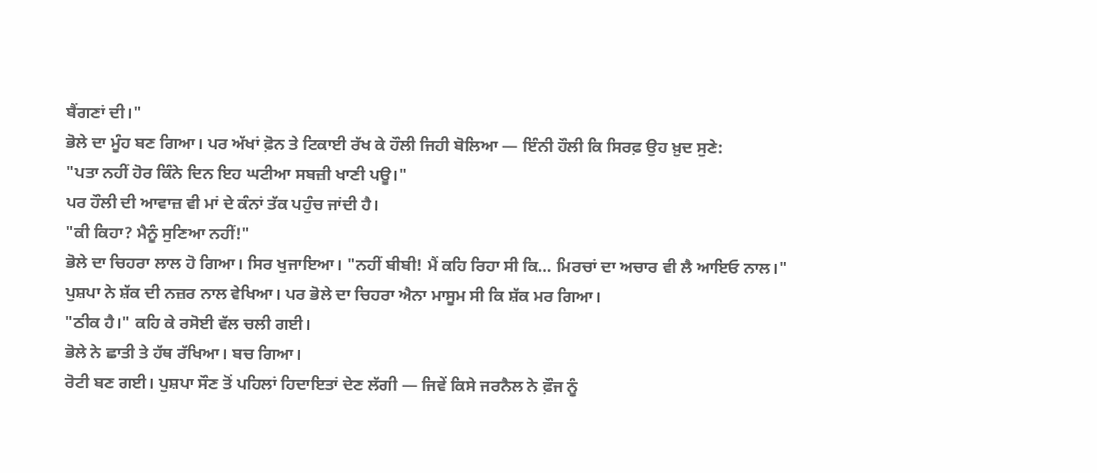ਬੈਂਗਣਾਂ ਦੀ।"
ਭੋਲੇ ਦਾ ਮੂੰਹ ਬਣ ਗਿਆ। ਪਰ ਅੱਖਾਂ ਫ਼ੋਨ ਤੇ ਟਿਕਾਈ ਰੱਖ ਕੇ ਹੌਲੀ ਜਿਹੀ ਬੋਲਿਆ — ਇੰਨੀ ਹੌਲੀ ਕਿ ਸਿਰਫ਼ ਉਹ ਖ਼ੁਦ ਸੁਣੇ:
"ਪਤਾ ਨਹੀਂ ਹੋਰ ਕਿੰਨੇ ਦਿਨ ਇਹ ਘਟੀਆ ਸਬਜ਼ੀ ਖਾਣੀ ਪਊ।"
ਪਰ ਹੌਲੀ ਦੀ ਆਵਾਜ਼ ਵੀ ਮਾਂ ਦੇ ਕੰਨਾਂ ਤੱਕ ਪਹੁੰਚ ਜਾਂਦੀ ਹੈ।
"ਕੀ ਕਿਹਾ? ਮੈਨੂੰ ਸੁਣਿਆ ਨਹੀਂ!"
ਭੋਲੇ ਦਾ ਚਿਹਰਾ ਲਾਲ ਹੋ ਗਿਆ। ਸਿਰ ਖੁਜਾਇਆ। "ਨਹੀਂ ਬੀਬੀ! ਮੈਂ ਕਹਿ ਰਿਹਾ ਸੀ ਕਿ… ਮਿਰਚਾਂ ਦਾ ਅਚਾਰ ਵੀ ਲੈ ਆਇਓ ਨਾਲ।"
ਪੁਸ਼ਪਾ ਨੇ ਸ਼ੱਕ ਦੀ ਨਜ਼ਰ ਨਾਲ ਵੇਖਿਆ। ਪਰ ਭੋਲੇ ਦਾ ਚਿਹਰਾ ਐਨਾ ਮਾਸੂਮ ਸੀ ਕਿ ਸ਼ੱਕ ਮਰ ਗਿਆ।
"ਠੀਕ ਹੈ।" ਕਹਿ ਕੇ ਰਸੋਈ ਵੱਲ ਚਲੀ ਗਈ।
ਭੋਲੇ ਨੇ ਛਾਤੀ ਤੇ ਹੱਥ ਰੱਖਿਆ। ਬਚ ਗਿਆ।
ਰੋਟੀ ਬਣ ਗਈ। ਪੁਸ਼ਪਾ ਸੌਣ ਤੋਂ ਪਹਿਲਾਂ ਹਿਦਾਇਤਾਂ ਦੇਣ ਲੱਗੀ — ਜਿਵੇਂ ਕਿਸੇ ਜਰਨੈਲ ਨੇ ਫ਼ੌਜ ਨੂੰ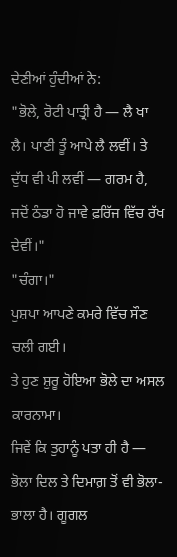ਦੇਣੀਆਂ ਹੁੰਦੀਆਂ ਨੇ:
"ਭੋਲੇ, ਰੋਟੀ ਪਾਤ੍ਰੀ ਹੈ — ਲੈ ਖਾ ਲੈ। ਪਾਣੀ ਤੂੰ ਆਪੇ ਲੈ ਲਵੀਂ। ਤੇ ਦੁੱਧ ਵੀ ਪੀ ਲਵੀਂ — ਗਰਮ ਹੈ, ਜਦੋਂ ਠੰਡਾ ਹੋ ਜਾਵੇ ਫ਼ਰਿੱਜ ਵਿੱਚ ਰੱਖ ਦੇਵੀਂ।"
"ਚੰਗਾ।"
ਪੁਸ਼ਪਾ ਆਪਣੇ ਕਮਰੇ ਵਿੱਚ ਸੌਣ ਚਲੀ ਗਈ।
ਤੇ ਹੁਣ ਸ਼ੁਰੂ ਹੋਇਆ ਭੋਲੇ ਦਾ ਅਸਲ ਕਾਰਨਾਮਾ।
ਜਿਵੇਂ ਕਿ ਤੁਹਾਨੂੰ ਪਤਾ ਹੀ ਹੈ — ਭੋਲਾ ਦਿਲ ਤੇ ਦਿਮਾਗ਼ ਤੋਂ ਵੀ ਭੋਲਾ-ਭਾਲਾ ਹੈ। ਗੂਗਲ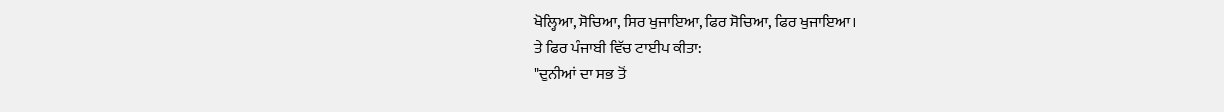ਖੋਲ੍ਹਿਆ, ਸੋਚਿਆ, ਸਿਰ ਖੁਜਾਇਆ, ਫਿਰ ਸੋਚਿਆ, ਫਿਰ ਖੁਜਾਇਆ।
ਤੇ ਫਿਰ ਪੰਜਾਬੀ ਵਿੱਚ ਟਾਈਪ ਕੀਤਾ:
"ਦੁਨੀਆਂ ਦਾ ਸਭ ਤੋਂ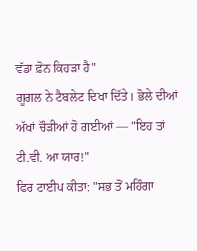ਵੱਡਾ ਫ਼ੋਨ ਕਿਹੜਾ ਹੈ"
ਗੂਗਲ ਨੇ ਟੈਬਲੇਟ ਦਿਖਾ ਦਿੱਤੇ। ਭੋਲੇ ਦੀਆਂ ਅੱਖਾਂ ਚੌੜੀਆਂ ਹੋ ਗਈਆਂ — "ਇਹ ਤਾਂ ਟੀ.ਵੀ. ਆ ਯਾਰ!"
ਫਿਰ ਟਾਈਪ ਕੀਤਾ: "ਸਭ ਤੋਂ ਮਹਿੰਗਾ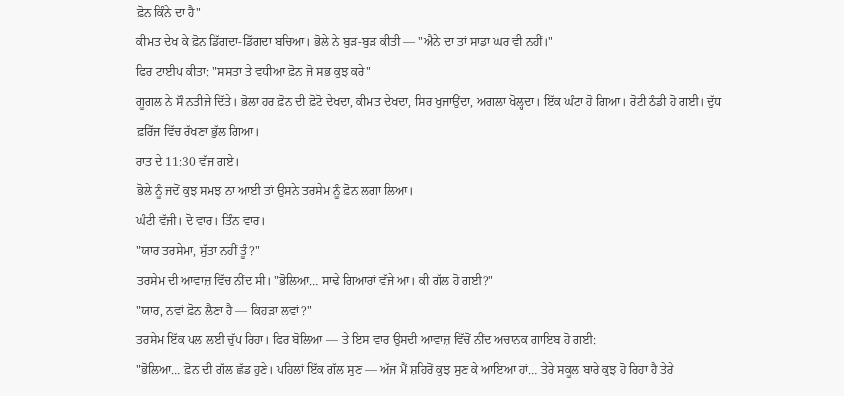ਫ਼ੋਨ ਕਿੰਨੇ ਦਾ ਹੈ"
ਕੀਮਤ ਦੇਖ ਕੇ ਫ਼ੋਨ ਡਿੱਗਦਾ-ਡਿੱਗਦਾ ਬਚਿਆ। ਭੋਲੇ ਨੇ ਬੁੜ-ਬੁੜ ਕੀਤੀ — "ਐਨੇ ਦਾ ਤਾਂ ਸਾਡਾ ਘਰ ਵੀ ਨਹੀਂ।"
ਫਿਰ ਟਾਈਪ ਕੀਤਾ: "ਸਸਤਾ ਤੇ ਵਧੀਆ ਫ਼ੋਨ ਜੋ ਸਭ ਕੁਝ ਕਰੇ"
ਗੂਗਲ ਨੇ ਸੌ ਨਤੀਜੇ ਦਿੱਤੇ। ਭੋਲਾ ਹਰ ਫ਼ੋਨ ਦੀ ਫ਼ੋਟੋ ਦੇਖਦਾ, ਕੀਮਤ ਦੇਖਦਾ, ਸਿਰ ਖੁਜਾਉਂਦਾ, ਅਗਲਾ ਖੋਲ੍ਹਦਾ। ਇੱਕ ਘੰਟਾ ਹੋ ਗਿਆ। ਰੋਟੀ ਠੰਡੀ ਹੋ ਗਈ। ਦੁੱਧ ਫ਼ਰਿੱਜ ਵਿੱਚ ਰੱਖਣਾ ਭੁੱਲ ਗਿਆ।
ਰਾਤ ਦੇ 11:30 ਵੱਜ ਗਏ।
ਭੋਲੇ ਨੂੰ ਜਦੋਂ ਕੁਝ ਸਮਝ ਨਾ ਆਈ ਤਾਂ ਉਸਨੇ ਤਰਸੇਮ ਨੂੰ ਫ਼ੋਨ ਲਗਾ ਲਿਆ।
ਘੰਟੀ ਵੱਜੀ। ਦੋ ਵਾਰ। ਤਿੰਨ ਵਾਰ।
"ਯਾਰ ਤਰਸੇਮਾ, ਸੁੱਤਾ ਨਹੀਂ ਤੂੰ?"
ਤਰਸੇਮ ਦੀ ਆਵਾਜ਼ ਵਿੱਚ ਨੀਂਦ ਸੀ। "ਭੋਲਿਆ… ਸਾਢੇ ਗਿਆਰਾਂ ਵੱਜੇ ਆ। ਕੀ ਗੱਲ ਹੋ ਗਈ?"
"ਯਾਰ, ਨਵਾਂ ਫ਼ੋਨ ਲੈਣਾ ਹੈ — ਕਿਹੜਾ ਲਵਾਂ?"
ਤਰਸੇਮ ਇੱਕ ਪਲ ਲਈ ਚੁੱਪ ਰਿਹਾ। ਫਿਰ ਬੋਲਿਆ — ਤੇ ਇਸ ਵਾਰ ਉਸਦੀ ਆਵਾਜ਼ ਵਿੱਚੋਂ ਨੀਂਦ ਅਚਾਨਕ ਗਾਇਬ ਹੋ ਗਈ:
"ਭੋਲਿਆ… ਫ਼ੋਨ ਦੀ ਗੱਲ ਛੱਡ ਹੁਣੇ। ਪਹਿਲਾਂ ਇੱਕ ਗੱਲ ਸੁਣ — ਅੱਜ ਮੈਂ ਸ਼ਹਿਰੋਂ ਕੁਝ ਸੁਣ ਕੇ ਆਇਆ ਹਾਂ… ਤੇਰੇ ਸਕੂਲ ਬਾਰੇ ਕੁਝ ਹੋ ਰਿਹਾ ਹੈ ਤੇਰੇ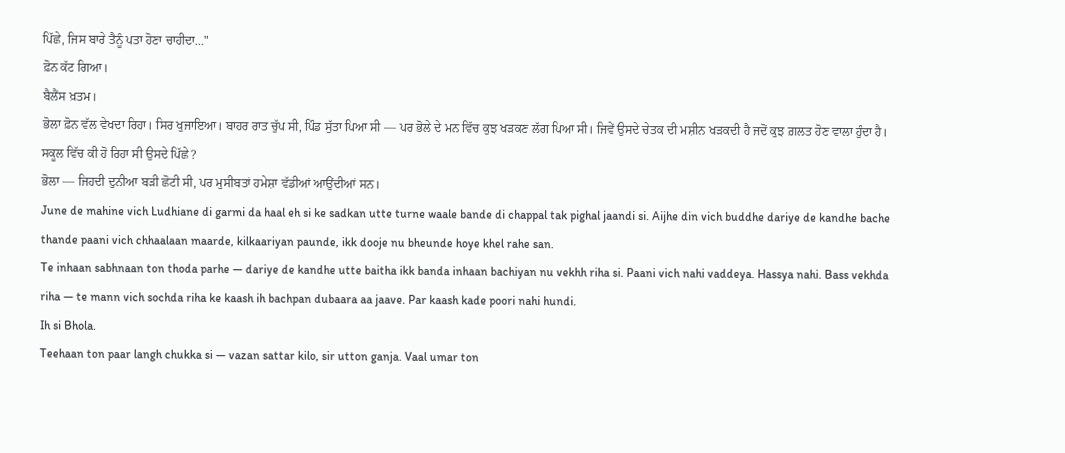ਪਿੱਛੇ, ਜਿਸ ਬਾਰੇ ਤੈਨੂੰ ਪਤਾ ਹੋਣਾ ਚਾਹੀਦਾ…"
ਫ਼ੋਨ ਕੱਟ ਗਿਆ।
ਬੈਲੈਂਸ ਖ਼ਤਮ।
ਭੋਲਾ ਫ਼ੋਨ ਵੱਲ ਵੇਖਦਾ ਰਿਹਾ। ਸਿਰ ਖੁਜਾਇਆ। ਬਾਹਰ ਰਾਤ ਚੁੱਪ ਸੀ, ਪਿੰਡ ਸੁੱਤਾ ਪਿਆ ਸੀ — ਪਰ ਭੋਲੇ ਦੇ ਮਨ ਵਿੱਚ ਕੁਝ ਖੜਕਣ ਲੱਗ ਪਿਆ ਸੀ। ਜਿਵੇਂ ਉਸਦੇ ਚੇਤਕ ਦੀ ਮਸ਼ੀਨ ਖੜਕਦੀ ਹੈ ਜਦੋਂ ਕੁਝ ਗ਼ਲਤ ਹੋਣ ਵਾਲਾ ਹੁੰਦਾ ਹੈ।
ਸਕੂਲ ਵਿੱਚ ਕੀ ਹੋ ਰਿਹਾ ਸੀ ਉਸਦੇ ਪਿੱਛੇ?
ਭੋਲਾ — ਜਿਹਦੀ ਦੁਨੀਆ ਬੜੀ ਛੋਟੀ ਸੀ, ਪਰ ਮੁਸੀਬਤਾਂ ਹਮੇਸ਼ਾ ਵੱਡੀਆਂ ਆਉਂਦੀਆਂ ਸਨ।
June de mahine vich Ludhiane di garmi da haal eh si ke sadkan utte turne waale bande di chappal tak pighal jaandi si. Aijhe din vich buddhe dariye de kandhe bache thande paani vich chhaalaan maarde, kilkaariyan paunde, ikk dooje nu bheunde hoye khel rahe san.
Te inhaan sabhnaan ton thoda parhe — dariye de kandhe utte baitha ikk banda inhaan bachiyan nu vekhh riha si. Paani vich nahi vaddeya. Hassya nahi. Bass vekhda riha — te mann vich sochda riha ke kaash ih bachpan dubaara aa jaave. Par kaash kade poori nahi hundi.
Ih si Bhola.
Teehaan ton paar langh chukka si — vazan sattar kilo, sir utton ganja. Vaal umar ton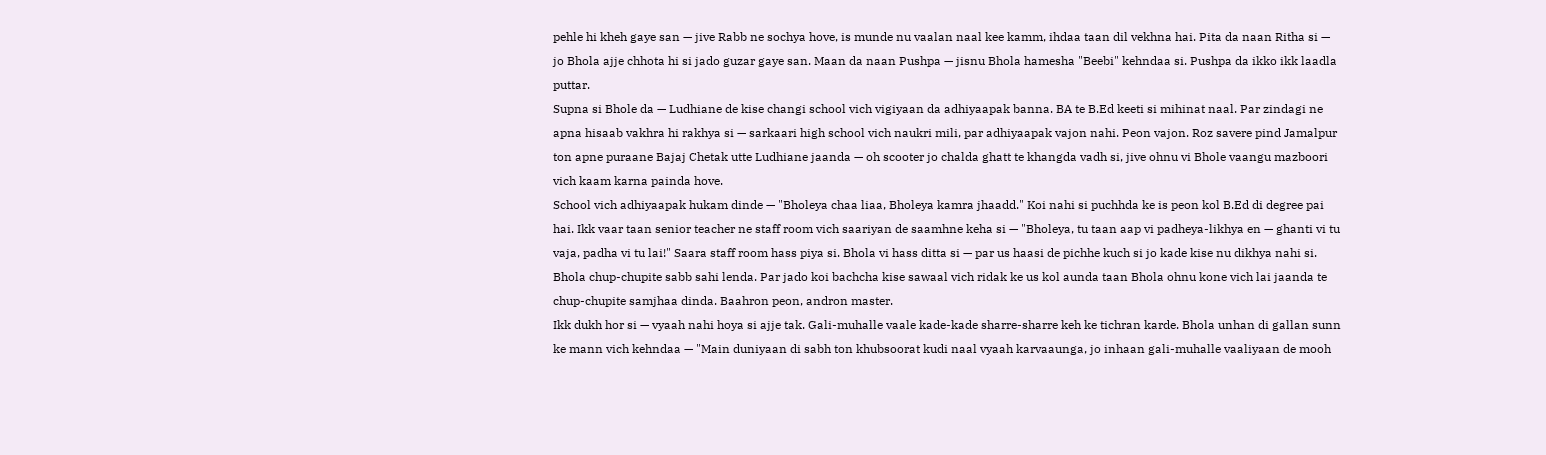pehle hi kheh gaye san — jive Rabb ne sochya hove, is munde nu vaalan naal kee kamm, ihdaa taan dil vekhna hai. Pita da naan Ritha si — jo Bhola ajje chhota hi si jado guzar gaye san. Maan da naan Pushpa — jisnu Bhola hamesha "Beebi" kehndaa si. Pushpa da ikko ikk laadla puttar.
Supna si Bhole da — Ludhiane de kise changi school vich vigiyaan da adhiyaapak banna. BA te B.Ed keeti si mihinat naal. Par zindagi ne apna hisaab vakhra hi rakhya si — sarkaari high school vich naukri mili, par adhiyaapak vajon nahi. Peon vajon. Roz savere pind Jamalpur ton apne puraane Bajaj Chetak utte Ludhiane jaanda — oh scooter jo chalda ghatt te khangda vadh si, jive ohnu vi Bhole vaangu mazboori vich kaam karna painda hove.
School vich adhiyaapak hukam dinde — "Bholeya chaa liaa, Bholeya kamra jhaadd." Koi nahi si puchhda ke is peon kol B.Ed di degree pai hai. Ikk vaar taan senior teacher ne staff room vich saariyan de saamhne keha si — "Bholeya, tu taan aap vi padheya-likhya en — ghanti vi tu vaja, padha vi tu lai!" Saara staff room hass piya si. Bhola vi hass ditta si — par us haasi de pichhe kuch si jo kade kise nu dikhya nahi si. Bhola chup-chupite sabb sahi lenda. Par jado koi bachcha kise sawaal vich ridak ke us kol aunda taan Bhola ohnu kone vich lai jaanda te chup-chupite samjhaa dinda. Baahron peon, andron master.
Ikk dukh hor si — vyaah nahi hoya si ajje tak. Gali-muhalle vaale kade-kade sharre-sharre keh ke tichran karde. Bhola unhan di gallan sunn ke mann vich kehndaa — "Main duniyaan di sabh ton khubsoorat kudi naal vyaah karvaaunga, jo inhaan gali-muhalle vaaliyaan de mooh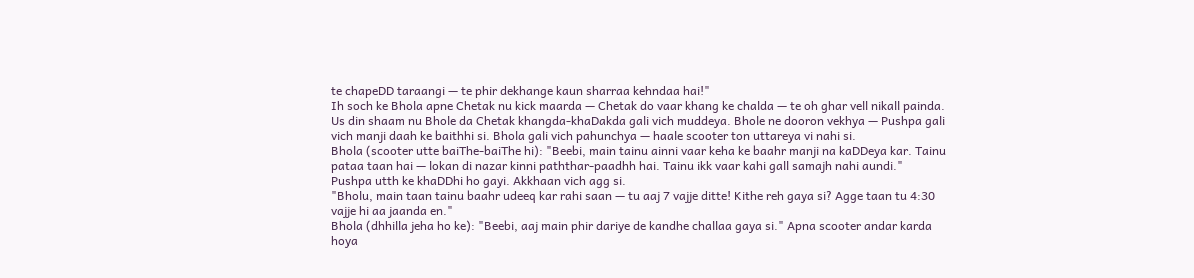te chapeDD taraangi — te phir dekhange kaun sharraa kehndaa hai!"
Ih soch ke Bhola apne Chetak nu kick maarda — Chetak do vaar khang ke chalda — te oh ghar vell nikall painda.
Us din shaam nu Bhole da Chetak khangda-khaDakda gali vich muddeya. Bhole ne dooron vekhya — Pushpa gali vich manji daah ke baithhi si. Bhola gali vich pahunchya — haale scooter ton uttareya vi nahi si.
Bhola (scooter utte baiThe-baiThe hi): "Beebi, main tainu ainni vaar keha ke baahr manji na kaDDeya kar. Tainu pataa taan hai — lokan di nazar kinni paththar-paadhh hai. Tainu ikk vaar kahi gall samajh nahi aundi."
Pushpa utth ke khaDDhi ho gayi. Akkhaan vich agg si.
"Bholu, main taan tainu baahr udeeq kar rahi saan — tu aaj 7 vajje ditte! Kithe reh gaya si? Agge taan tu 4:30 vajje hi aa jaanda en."
Bhola (dhhilla jeha ho ke): "Beebi, aaj main phir dariye de kandhe challaa gaya si." Apna scooter andar karda hoya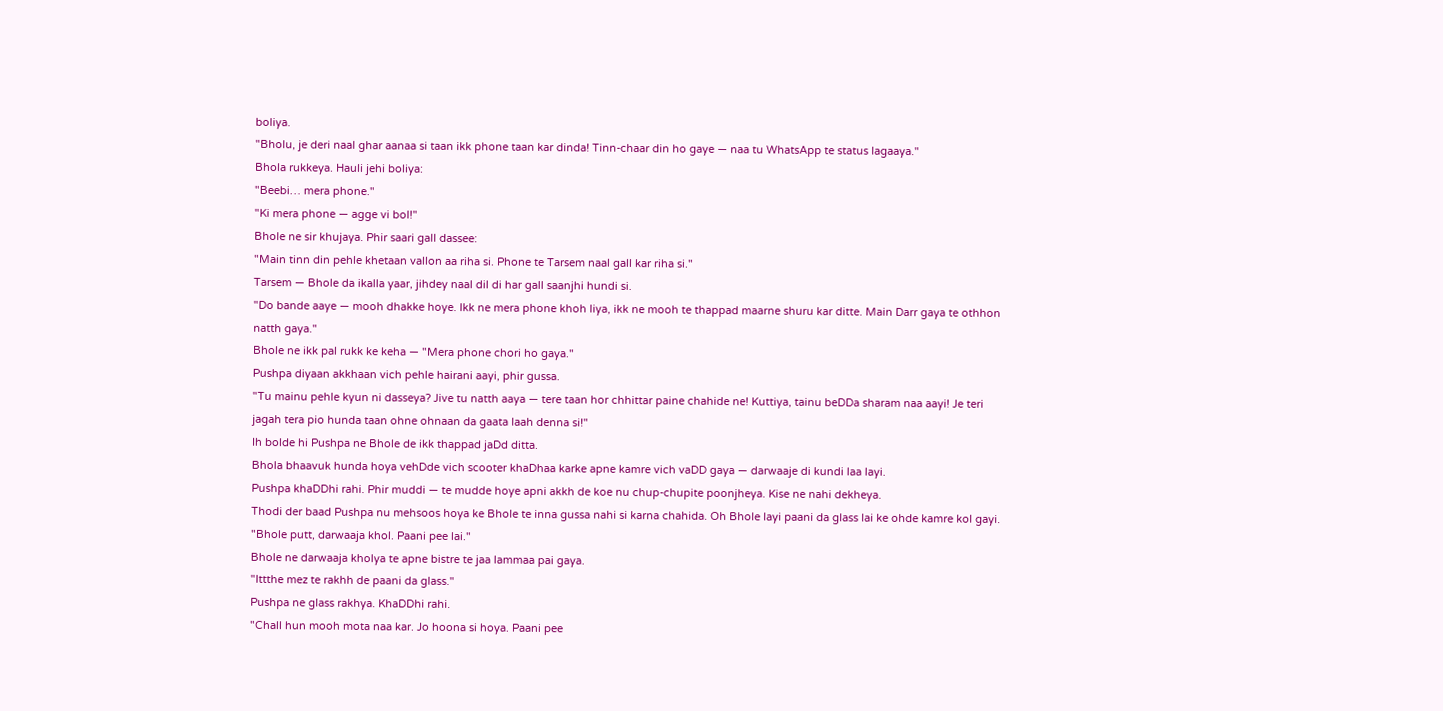boliya.
"Bholu, je deri naal ghar aanaa si taan ikk phone taan kar dinda! Tinn-chaar din ho gaye — naa tu WhatsApp te status lagaaya."
Bhola rukkeya. Hauli jehi boliya:
"Beebi… mera phone."
"Ki mera phone — agge vi bol!"
Bhole ne sir khujaya. Phir saari gall dassee:
"Main tinn din pehle khetaan vallon aa riha si. Phone te Tarsem naal gall kar riha si."
Tarsem — Bhole da ikalla yaar, jihdey naal dil di har gall saanjhi hundi si.
"Do bande aaye — mooh dhakke hoye. Ikk ne mera phone khoh liya, ikk ne mooh te thappad maarne shuru kar ditte. Main Darr gaya te othhon natth gaya."
Bhole ne ikk pal rukk ke keha — "Mera phone chori ho gaya."
Pushpa diyaan akkhaan vich pehle hairani aayi, phir gussa.
"Tu mainu pehle kyun ni dasseya? Jive tu natth aaya — tere taan hor chhittar paine chahide ne! Kuttiya, tainu beDDa sharam naa aayi! Je teri jagah tera pio hunda taan ohne ohnaan da gaata laah denna si!"
Ih bolde hi Pushpa ne Bhole de ikk thappad jaDd ditta.
Bhola bhaavuk hunda hoya vehDde vich scooter khaDhaa karke apne kamre vich vaDD gaya — darwaaje di kundi laa layi.
Pushpa khaDDhi rahi. Phir muddi — te mudde hoye apni akkh de koe nu chup-chupite poonjheya. Kise ne nahi dekheya.
Thodi der baad Pushpa nu mehsoos hoya ke Bhole te inna gussa nahi si karna chahida. Oh Bhole layi paani da glass lai ke ohde kamre kol gayi.
"Bhole putt, darwaaja khol. Paani pee lai."
Bhole ne darwaaja kholya te apne bistre te jaa lammaa pai gaya.
"Ittthe mez te rakhh de paani da glass."
Pushpa ne glass rakhya. KhaDDhi rahi.
"Chall hun mooh mota naa kar. Jo hoona si hoya. Paani pee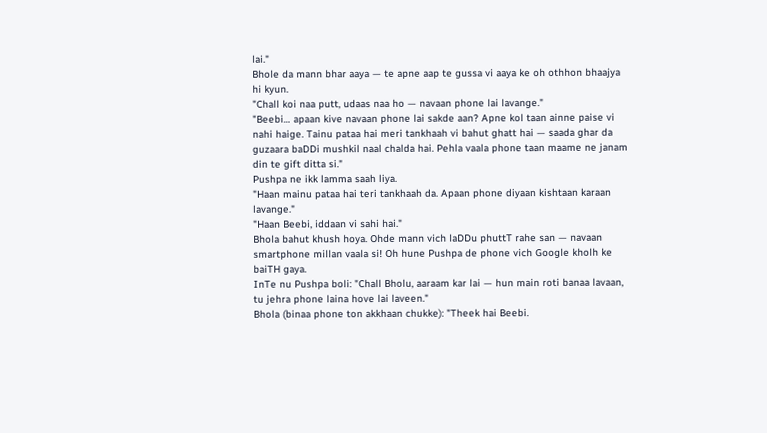lai."
Bhole da mann bhar aaya — te apne aap te gussa vi aaya ke oh othhon bhaajya hi kyun.
"Chall koi naa putt, udaas naa ho — navaan phone lai lavange."
"Beebi… apaan kive navaan phone lai sakde aan? Apne kol taan ainne paise vi nahi haige. Tainu pataa hai meri tankhaah vi bahut ghatt hai — saada ghar da guzaara baDDi mushkil naal chalda hai. Pehla vaala phone taan maame ne janam din te gift ditta si."
Pushpa ne ikk lamma saah liya.
"Haan mainu pataa hai teri tankhaah da. Apaan phone diyaan kishtaan karaan lavange."
"Haan Beebi, iddaan vi sahi hai."
Bhola bahut khush hoya. Ohde mann vich laDDu phuttT rahe san — navaan smartphone millan vaala si! Oh hune Pushpa de phone vich Google kholh ke baiTH gaya.
InTe nu Pushpa boli: "Chall Bholu, aaraam kar lai — hun main roti banaa lavaan, tu jehra phone laina hove lai laveen."
Bhola (binaa phone ton akkhaan chukke): "Theek hai Beebi.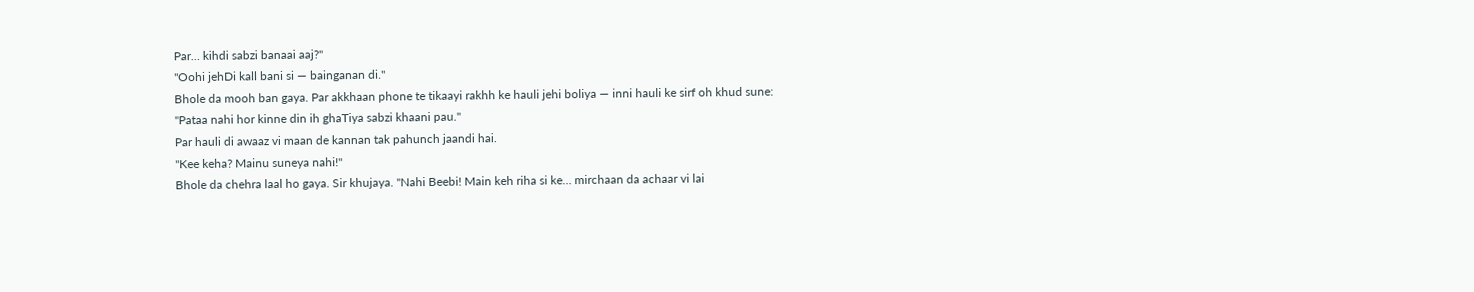Par… kihdi sabzi banaai aaj?"
"Oohi jehDi kall bani si — bainganan di."
Bhole da mooh ban gaya. Par akkhaan phone te tikaayi rakhh ke hauli jehi boliya — inni hauli ke sirf oh khud sune:
"Pataa nahi hor kinne din ih ghaTiya sabzi khaani pau."
Par hauli di awaaz vi maan de kannan tak pahunch jaandi hai.
"Kee keha? Mainu suneya nahi!"
Bhole da chehra laal ho gaya. Sir khujaya. "Nahi Beebi! Main keh riha si ke… mirchaan da achaar vi lai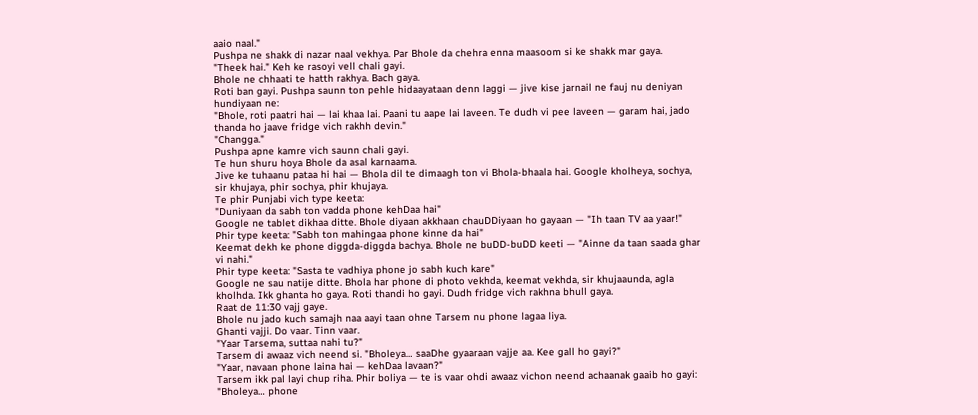aaio naal."
Pushpa ne shakk di nazar naal vekhya. Par Bhole da chehra enna maasoom si ke shakk mar gaya.
"Theek hai." Keh ke rasoyi vell chali gayi.
Bhole ne chhaati te hatth rakhya. Bach gaya.
Roti ban gayi. Pushpa saunn ton pehle hidaayataan denn laggi — jive kise jarnail ne fauj nu deniyan hundiyaan ne:
"Bhole, roti paatri hai — lai khaa lai. Paani tu aape lai laveen. Te dudh vi pee laveen — garam hai, jado thanda ho jaave fridge vich rakhh devin."
"Changga."
Pushpa apne kamre vich saunn chali gayi.
Te hun shuru hoya Bhole da asal karnaama.
Jive ke tuhaanu pataa hi hai — Bhola dil te dimaagh ton vi Bhola-bhaala hai. Google kholheya, sochya, sir khujaya, phir sochya, phir khujaya.
Te phir Punjabi vich type keeta:
"Duniyaan da sabh ton vadda phone kehDaa hai"
Google ne tablet dikhaa ditte. Bhole diyaan akkhaan chauDDiyaan ho gayaan — "Ih taan TV aa yaar!"
Phir type keeta: "Sabh ton mahingaa phone kinne da hai"
Keemat dekh ke phone diggda-diggda bachya. Bhole ne buDD-buDD keeti — "Ainne da taan saada ghar vi nahi."
Phir type keeta: "Sasta te vadhiya phone jo sabh kuch kare"
Google ne sau natije ditte. Bhola har phone di photo vekhda, keemat vekhda, sir khujaaunda, agla kholhda. Ikk ghanta ho gaya. Roti thandi ho gayi. Dudh fridge vich rakhna bhull gaya.
Raat de 11:30 vajj gaye.
Bhole nu jado kuch samajh naa aayi taan ohne Tarsem nu phone lagaa liya.
Ghanti vajji. Do vaar. Tinn vaar.
"Yaar Tarsema, suttaa nahi tu?"
Tarsem di awaaz vich neend si. "Bholeya… saaDhe gyaaraan vajje aa. Kee gall ho gayi?"
"Yaar, navaan phone laina hai — kehDaa lavaan?"
Tarsem ikk pal layi chup riha. Phir boliya — te is vaar ohdi awaaz vichon neend achaanak gaaib ho gayi:
"Bholeya… phone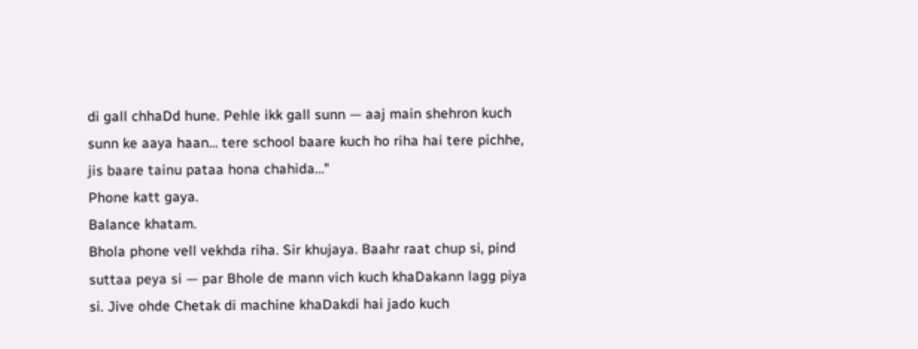di gall chhaDd hune. Pehle ikk gall sunn — aaj main shehron kuch sunn ke aaya haan… tere school baare kuch ho riha hai tere pichhe, jis baare tainu pataa hona chahida…"
Phone katt gaya.
Balance khatam.
Bhola phone vell vekhda riha. Sir khujaya. Baahr raat chup si, pind suttaa peya si — par Bhole de mann vich kuch khaDakann lagg piya si. Jive ohde Chetak di machine khaDakdi hai jado kuch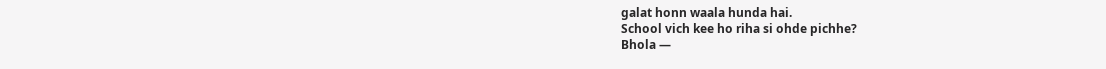galat honn waala hunda hai.
School vich kee ho riha si ohde pichhe?
Bhola —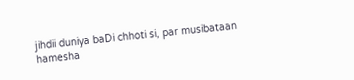jihdii duniya baDi chhoti si, par musibataan hamesha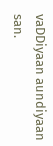vaDDiyaan aundiyaan san.